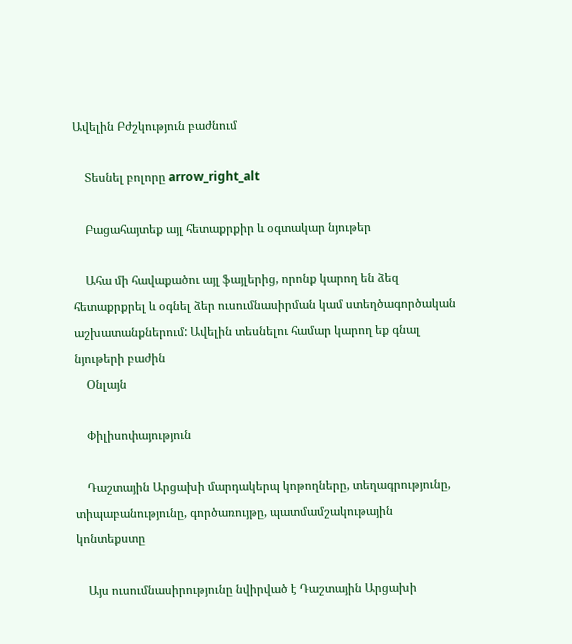Ավելին Բժշկություն բաժնում

    Տեսնել բոլորը arrow_right_alt

    Բացահայտեք այլ հետաքրքիր և օգտակար նյութեր

    Ահա մի հավաքածու այլ ֆայլերից, որոնք կարող են ձեզ հետաքրքրել և օգնել ձեր ուսումնասիրման կամ ստեղծագործական աշխատանքներում: Ավելին տեսնելու համար կարող եք գնալ նյութերի բաժին
    Օնլայն

    Փիլիսոփայություն

    Դաշտային Արցախի մարդակերպ կոթողները, տեղագրությունը, տիպաբանությունը, գործառույթը, պատմամշակութային կոնտեքստը

    Այս ուսումնասիրությունը նվիրված է Դաշտային Արցախի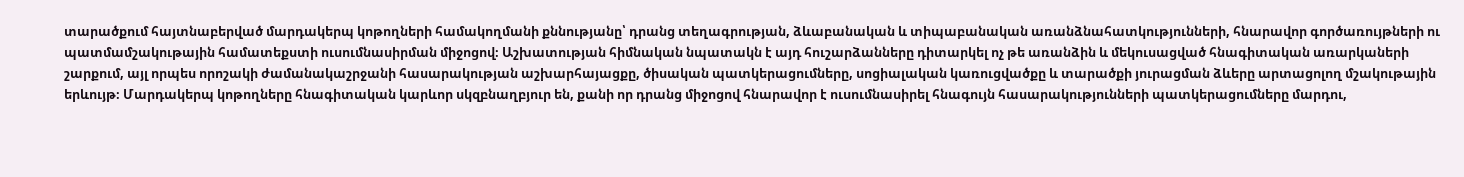տարածքում հայտնաբերված մարդակերպ կոթողների համակողմանի քննությանը՝ դրանց տեղագրության, ձևաբանական և տիպաբանական առանձնահատկությունների, հնարավոր գործառույթների ու պատմամշակութային համատեքստի ուսումնասիրման միջոցով։ Աշխատության հիմնական նպատակն է այդ հուշարձանները դիտարկել ոչ թե առանձին և մեկուսացված հնագիտական առարկաների շարքում, այլ որպես որոշակի ժամանակաշրջանի հասարակության աշխարհայացքը, ծիսական պատկերացումները, սոցիալական կառուցվածքը և տարածքի յուրացման ձևերը արտացոլող մշակութային երևույթ։ Մարդակերպ կոթողները հնագիտական կարևոր սկզբնաղբյուր են, քանի որ դրանց միջոցով հնարավոր է ուսումնասիրել հնագույն հասարակությունների պատկերացումները մարդու,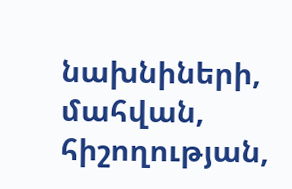նախնիների, մահվան, հիշողության,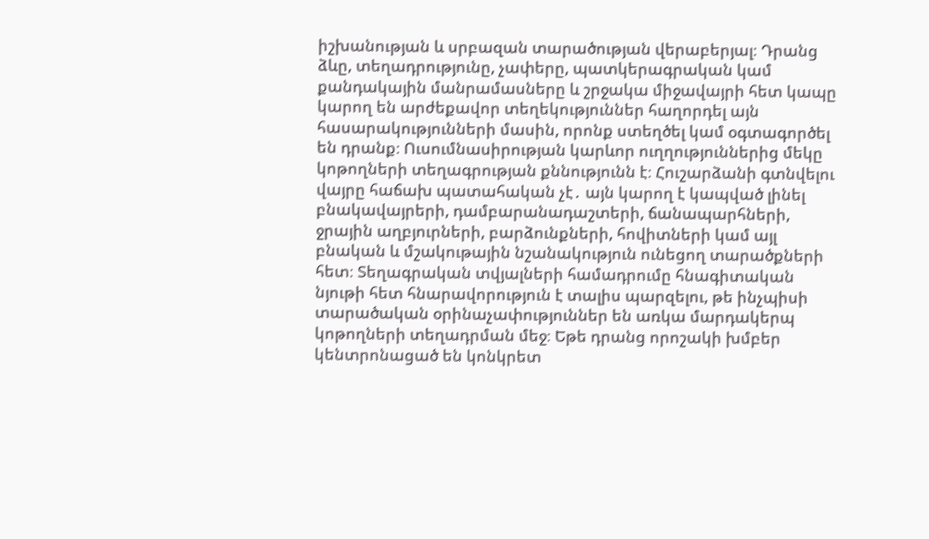իշխանության և սրբազան տարածության վերաբերյալ։ Դրանց ձևը, տեղադրությունը, չափերը, պատկերագրական կամ քանդակային մանրամասները և շրջակա միջավայրի հետ կապը կարող են արժեքավոր տեղեկություններ հաղորդել այն հասարակությունների մասին, որոնք ստեղծել կամ օգտագործել են դրանք։ Ուսումնասիրության կարևոր ուղղություններից մեկը կոթողների տեղագրության քննությունն է։ Հուշարձանի գտնվելու վայրը հաճախ պատահական չէ․ այն կարող է կապված լինել բնակավայրերի, դամբարանադաշտերի, ճանապարհների, ջրային աղբյուրների, բարձունքների, հովիտների կամ այլ բնական և մշակութային նշանակություն ունեցող տարածքների հետ։ Տեղագրական տվյալների համադրումը հնագիտական նյութի հետ հնարավորություն է տալիս պարզելու, թե ինչպիսի տարածական օրինաչափություններ են առկա մարդակերպ կոթողների տեղադրման մեջ։ Եթե դրանց որոշակի խմբեր կենտրոնացած են կոնկրետ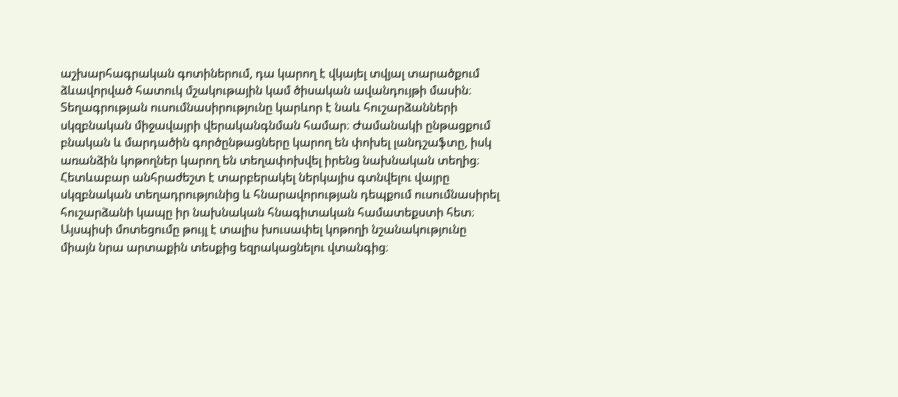աշխարհագրական գոտիներում, դա կարող է վկայել տվյալ տարածքում ձևավորված հատուկ մշակութային կամ ծիսական ավանդույթի մասին։ Տեղագրության ուսումնասիրությունը կարևոր է նաև հուշարձանների սկզբնական միջավայրի վերականգնման համար։ Ժամանակի ընթացքում բնական և մարդածին գործընթացները կարող են փոխել լանդշաֆտը, իսկ առանձին կոթողներ կարող են տեղափոխվել իրենց նախնական տեղից։ Հետևաբար անհրաժեշտ է տարբերակել ներկայիս գտնվելու վայրը սկզբնական տեղադրությունից և հնարավորության դեպքում ուսումնասիրել հուշարձանի կապը իր նախնական հնագիտական համատեքստի հետ։ Այսպիսի մոտեցումը թույլ է տալիս խուսափել կոթողի նշանակությունը միայն նրա արտաքին տեսքից եզրակացնելու վտանգից։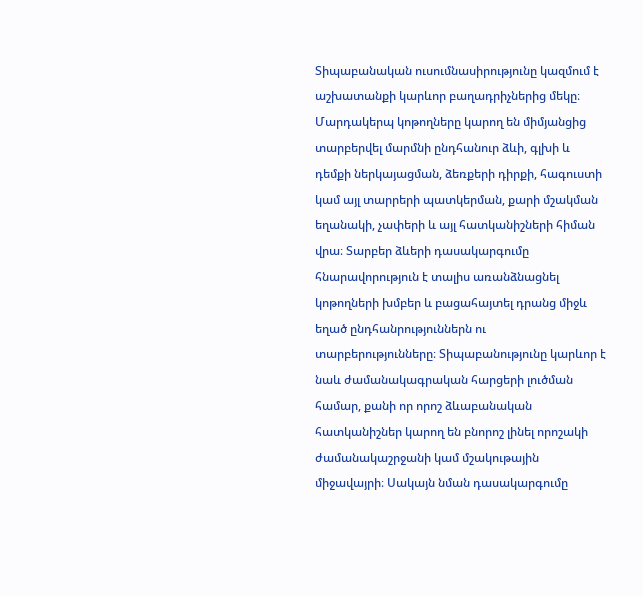Տիպաբանական ուսումնասիրությունը կազմում է աշխատանքի կարևոր բաղադրիչներից մեկը։ Մարդակերպ կոթողները կարող են միմյանցից տարբերվել մարմնի ընդհանուր ձևի, գլխի և դեմքի ներկայացման, ձեռքերի դիրքի, հագուստի կամ այլ տարրերի պատկերման, քարի մշակման եղանակի, չափերի և այլ հատկանիշների հիման վրա։ Տարբեր ձևերի դասակարգումը հնարավորություն է տալիս առանձնացնել կոթողների խմբեր և բացահայտել դրանց միջև եղած ընդհանրություններն ու տարբերությունները։ Տիպաբանությունը կարևոր է նաև ժամանակագրական հարցերի լուծման համար, քանի որ որոշ ձևաբանական հատկանիշներ կարող են բնորոշ լինել որոշակի ժամանակաշրջանի կամ մշակութային միջավայրի։ Սակայն նման դասակարգումը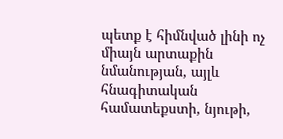պետք է հիմնված լինի ոչ միայն արտաքին նմանության, այլև հնագիտական համատեքստի, նյութի,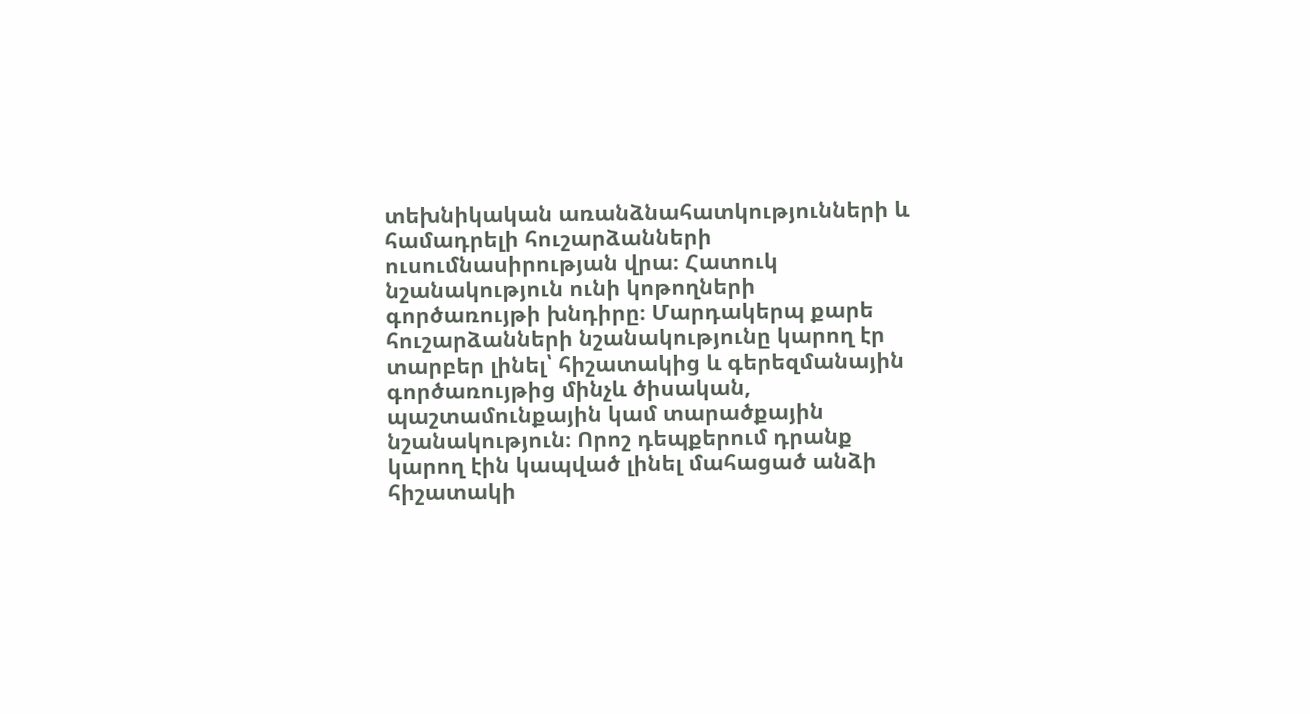տեխնիկական առանձնահատկությունների և համադրելի հուշարձանների ուսումնասիրության վրա։ Հատուկ նշանակություն ունի կոթողների գործառույթի խնդիրը։ Մարդակերպ քարե հուշարձանների նշանակությունը կարող էր տարբեր լինել՝ հիշատակից և գերեզմանային գործառույթից մինչև ծիսական, պաշտամունքային կամ տարածքային նշանակություն։ Որոշ դեպքերում դրանք կարող էին կապված լինել մահացած անձի հիշատակի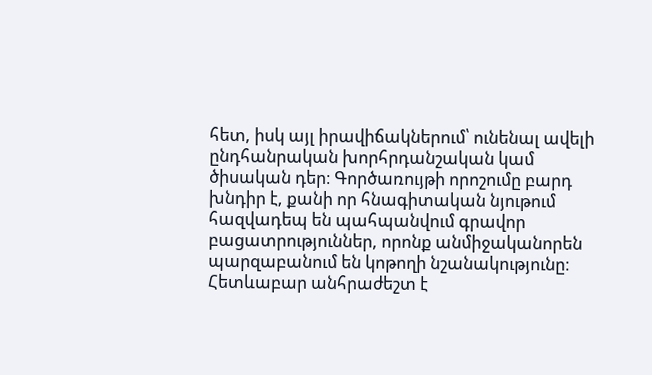հետ, իսկ այլ իրավիճակներում՝ ունենալ ավելի ընդհանրական խորհրդանշական կամ ծիսական դեր։ Գործառույթի որոշումը բարդ խնդիր է, քանի որ հնագիտական նյութում հազվադեպ են պահպանվում գրավոր բացատրություններ, որոնք անմիջականորեն պարզաբանում են կոթողի նշանակությունը։ Հետևաբար անհրաժեշտ է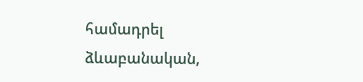համադրել ձևաբանական,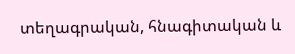տեղագրական, հնագիտական և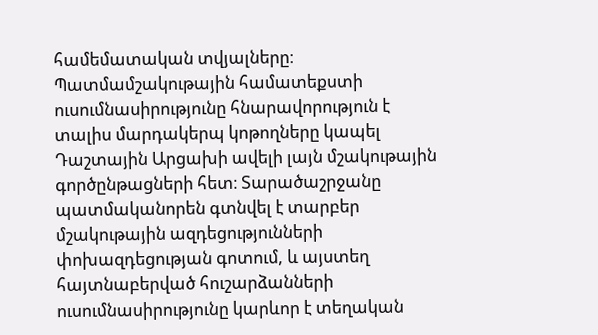համեմատական տվյալները։ Պատմամշակութային համատեքստի ուսումնասիրությունը հնարավորություն է տալիս մարդակերպ կոթողները կապել Դաշտային Արցախի ավելի լայն մշակութային գործընթացների հետ։ Տարածաշրջանը պատմականորեն գտնվել է տարբեր մշակութային ազդեցությունների փոխազդեցության գոտում, և այստեղ հայտնաբերված հուշարձանների ուսումնասիրությունը կարևոր է տեղական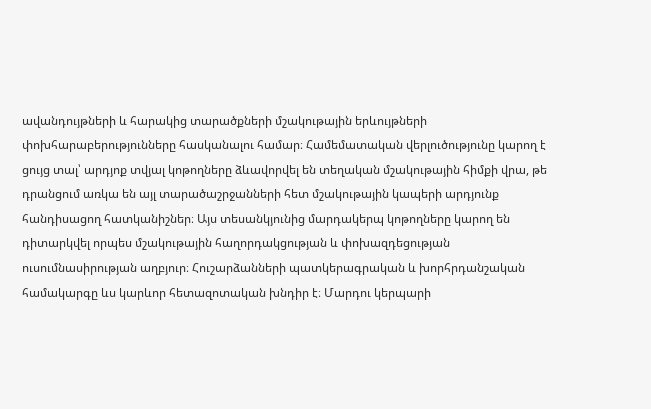ավանդույթների և հարակից տարածքների մշակութային երևույթների փոխհարաբերությունները հասկանալու համար։ Համեմատական վերլուծությունը կարող է ցույց տալ՝ արդյոք տվյալ կոթողները ձևավորվել են տեղական մշակութային հիմքի վրա, թե դրանցում առկա են այլ տարածաշրջանների հետ մշակութային կապերի արդյունք հանդիսացող հատկանիշներ։ Այս տեսանկյունից մարդակերպ կոթողները կարող են դիտարկվել որպես մշակութային հաղորդակցության և փոխազդեցության ուսումնասիրության աղբյուր։ Հուշարձանների պատկերագրական և խորհրդանշական համակարգը ևս կարևոր հետազոտական խնդիր է։ Մարդու կերպարի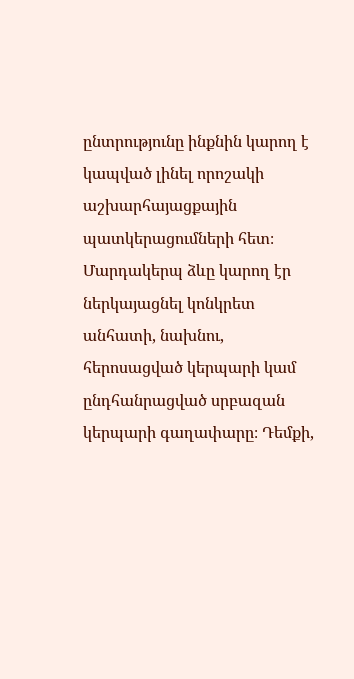ընտրությունը ինքնին կարող է կապված լինել որոշակի աշխարհայացքային պատկերացումների հետ։ Մարդակերպ ձևը կարող էր ներկայացնել կոնկրետ անհատի, նախնու, հերոսացված կերպարի կամ ընդհանրացված սրբազան կերպարի գաղափարը։ Դեմքի,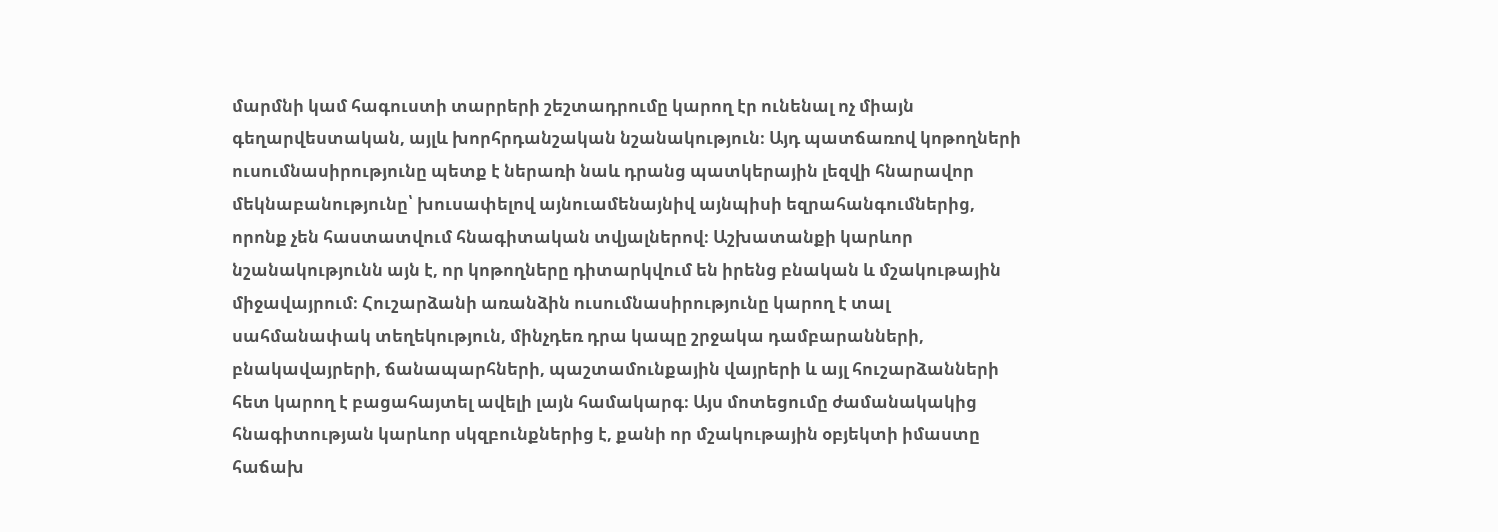մարմնի կամ հագուստի տարրերի շեշտադրումը կարող էր ունենալ ոչ միայն գեղարվեստական, այլև խորհրդանշական նշանակություն։ Այդ պատճառով կոթողների ուսումնասիրությունը պետք է ներառի նաև դրանց պատկերային լեզվի հնարավոր մեկնաբանությունը՝ խուսափելով այնուամենայնիվ այնպիսի եզրահանգումներից, որոնք չեն հաստատվում հնագիտական տվյալներով։ Աշխատանքի կարևոր նշանակությունն այն է, որ կոթողները դիտարկվում են իրենց բնական և մշակութային միջավայրում։ Հուշարձանի առանձին ուսումնասիրությունը կարող է տալ սահմանափակ տեղեկություն, մինչդեռ դրա կապը շրջակա դամբարանների, բնակավայրերի, ճանապարհների, պաշտամունքային վայրերի և այլ հուշարձանների հետ կարող է բացահայտել ավելի լայն համակարգ։ Այս մոտեցումը ժամանակակից հնագիտության կարևոր սկզբունքներից է, քանի որ մշակութային օբյեկտի իմաստը հաճախ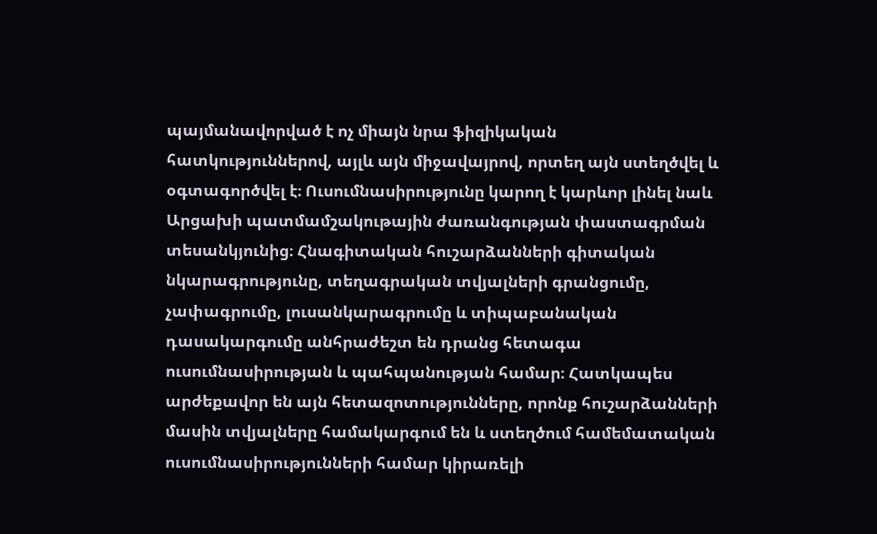պայմանավորված է ոչ միայն նրա ֆիզիկական հատկություններով, այլև այն միջավայրով, որտեղ այն ստեղծվել և օգտագործվել է։ Ուսումնասիրությունը կարող է կարևոր լինել նաև Արցախի պատմամշակութային ժառանգության փաստագրման տեսանկյունից։ Հնագիտական հուշարձանների գիտական նկարագրությունը, տեղագրական տվյալների գրանցումը, չափագրումը, լուսանկարագրումը և տիպաբանական դասակարգումը անհրաժեշտ են դրանց հետագա ուսումնասիրության և պահպանության համար։ Հատկապես արժեքավոր են այն հետազոտությունները, որոնք հուշարձանների մասին տվյալները համակարգում են և ստեղծում համեմատական ուսումնասիրությունների համար կիրառելի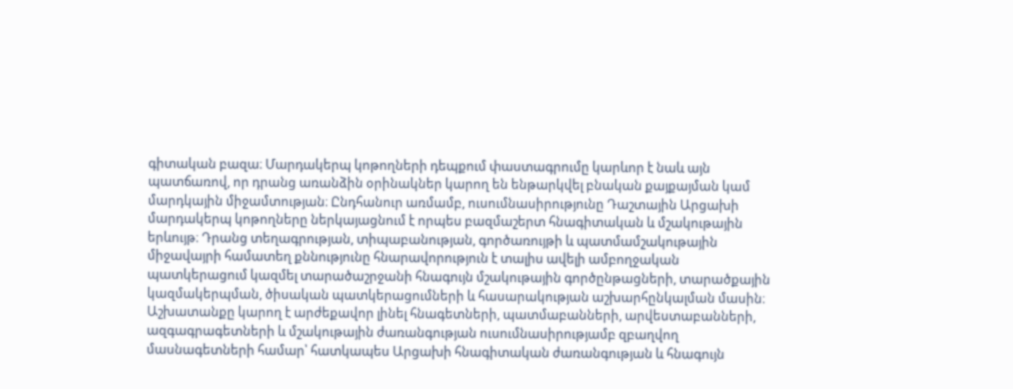գիտական բազա։ Մարդակերպ կոթողների դեպքում փաստագրումը կարևոր է նաև այն պատճառով, որ դրանց առանձին օրինակներ կարող են ենթարկվել բնական քայքայման կամ մարդկային միջամտության։ Ընդհանուր առմամբ, ուսումնասիրությունը Դաշտային Արցախի մարդակերպ կոթողները ներկայացնում է որպես բազմաշերտ հնագիտական և մշակութային երևույթ։ Դրանց տեղագրության, տիպաբանության, գործառույթի և պատմամշակութային միջավայրի համատեղ քննությունը հնարավորություն է տալիս ավելի ամբողջական պատկերացում կազմել տարածաշրջանի հնագույն մշակութային գործընթացների, տարածքային կազմակերպման, ծիսական պատկերացումների և հասարակության աշխարհընկալման մասին։ Աշխատանքը կարող է արժեքավոր լինել հնագետների, պատմաբանների, արվեստաբանների, ազգագրագետների և մշակութային ժառանգության ուսումնասիրությամբ զբաղվող մասնագետների համար՝ հատկապես Արցախի հնագիտական ժառանգության և հնագույն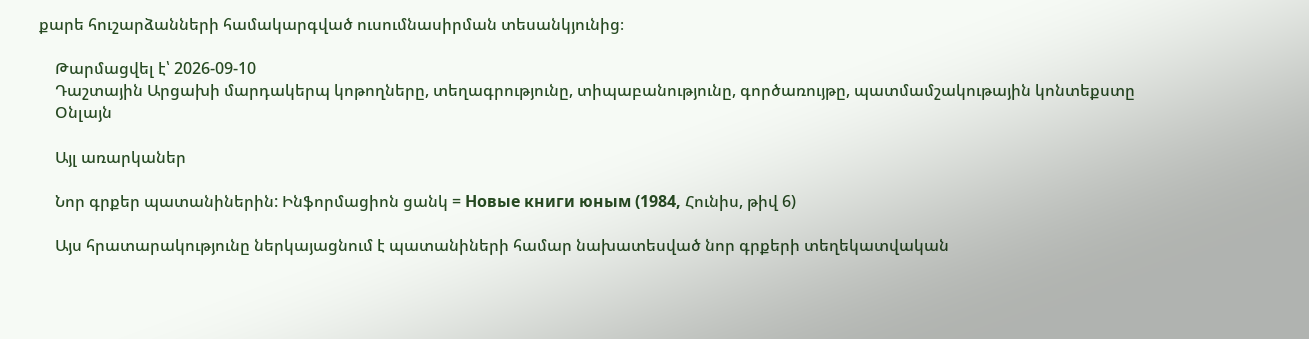քարե հուշարձանների համակարգված ուսումնասիրման տեսանկյունից։

    Թարմացվել է՝ 2026-09-10
    Դաշտային Արցախի մարդակերպ կոթողները, տեղագրությունը, տիպաբանությունը, գործառույթը, պատմամշակութային կոնտեքստը
    Օնլայն

    Այլ առարկաներ

    Նոր գրքեր պատանիներին: Ինֆորմացիոն ցանկ = Новые книги юным (1984, Հունիս, թիվ 6)

    Այս հրատարակությունը ներկայացնում է պատանիների համար նախատեսված նոր գրքերի տեղեկատվական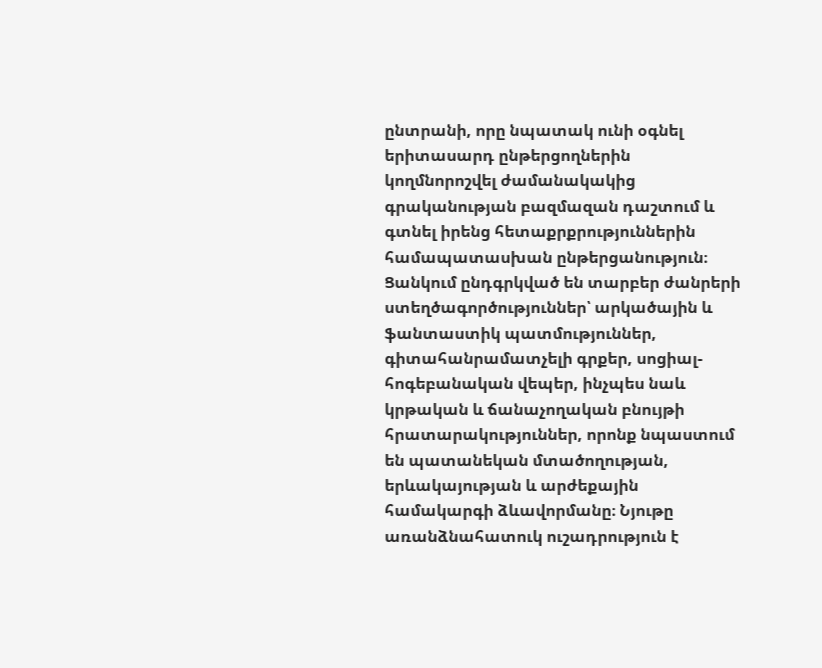ընտրանի, որը նպատակ ունի օգնել երիտասարդ ընթերցողներին կողմնորոշվել ժամանակակից գրականության բազմազան դաշտում և գտնել իրենց հետաքրքրություններին համապատասխան ընթերցանություն։ Ցանկում ընդգրկված են տարբեր ժանրերի ստեղծագործություններ՝ արկածային և ֆանտաստիկ պատմություններ, գիտահանրամատչելի գրքեր, սոցիալ-հոգեբանական վեպեր, ինչպես նաև կրթական և ճանաչողական բնույթի հրատարակություններ, որոնք նպաստում են պատանեկան մտածողության, երևակայության և արժեքային համակարգի ձևավորմանը։ Նյութը առանձնահատուկ ուշադրություն է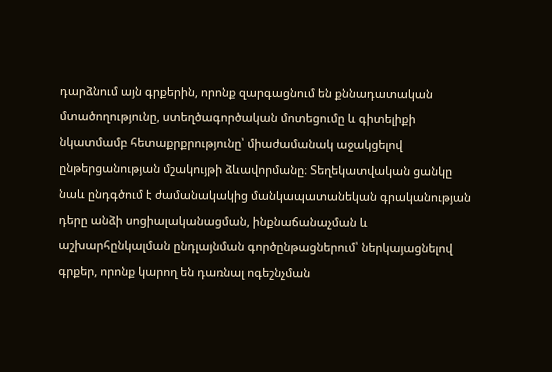դարձնում այն գրքերին, որոնք զարգացնում են քննադատական մտածողությունը, ստեղծագործական մոտեցումը և գիտելիքի նկատմամբ հետաքրքրությունը՝ միաժամանակ աջակցելով ընթերցանության մշակույթի ձևավորմանը։ Տեղեկատվական ցանկը նաև ընդգծում է ժամանակակից մանկապատանեկան գրականության դերը անձի սոցիալականացման, ինքնաճանաչման և աշխարհընկալման ընդլայնման գործընթացներում՝ ներկայացնելով գրքեր, որոնք կարող են դառնալ ոգեշնչման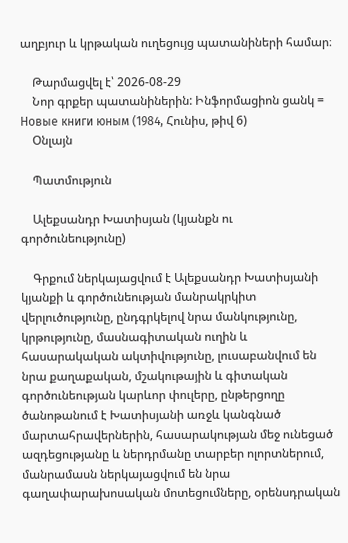աղբյուր և կրթական ուղեցույց պատանիների համար։

    Թարմացվել է՝ 2026-08-29
    Նոր գրքեր պատանիներին: Ինֆորմացիոն ցանկ = Новые книги юным (1984, Հունիս, թիվ 6)
    Օնլայն

    Պատմություն

    Ալեքսանդր Խատիսյան (կյանքն ու գործունեությունը)

    Գրքում ներկայացվում է Ալեքսանդր Խատիսյանի կյանքի և գործունեության մանրակրկիտ վերլուծությունը, ընդգրկելով նրա մանկությունը, կրթությունը, մասնագիտական ուղին և հասարակական ակտիվությունը, լուսաբանվում են նրա քաղաքական, մշակութային և գիտական գործունեության կարևոր փուլերը, ընթերցողը ծանոթանում է Խատիսյանի առջև կանգնած մարտահրավերներին, հասարակության մեջ ունեցած ազդեցությանը և ներդրմանը տարբեր ոլորտներում, մանրամասն ներկայացվում են նրա գաղափարախոսական մոտեցումները, օրենսդրական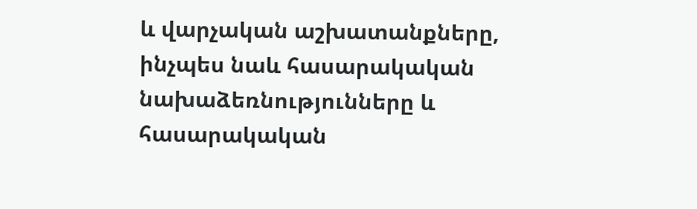և վարչական աշխատանքները, ինչպես նաև հասարակական նախաձեռնությունները և հասարակական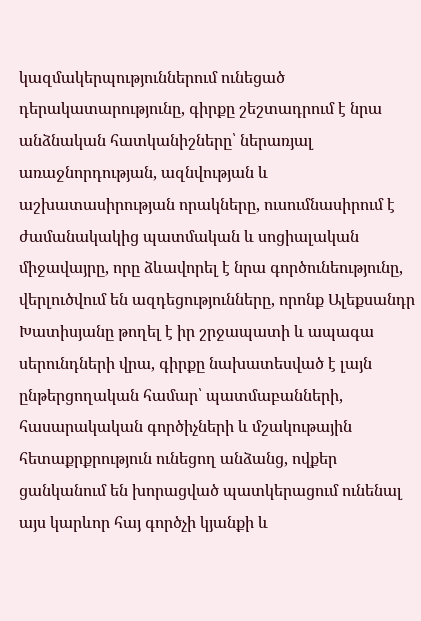կազմակերպություններում ունեցած դերակատարությունը, գիրքը շեշտադրում է նրա անձնական հատկանիշները՝ ներառյալ առաջնորդության, ազնվության և աշխատասիրության որակները, ուսումնասիրում է ժամանակակից պատմական և սոցիալական միջավայրը, որը ձևավորել է նրա գործունեությունը, վերլուծվում են ազդեցությունները, որոնք Ալեքսանդր Խատիսյանը թողել է իր շրջապատի և ապագա սերունդների վրա, գիրքը նախատեսված է լայն ընթերցողական համար՝ պատմաբանների, հասարակական գործիչների և մշակութային հետաքրքրություն ունեցող անձանց, ովքեր ցանկանում են խորացված պատկերացում ունենալ այս կարևոր հայ գործչի կյանքի և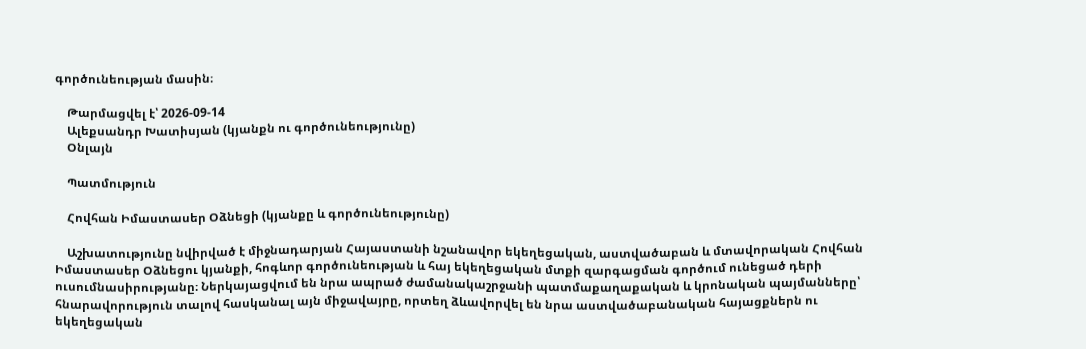գործունեության մասին։

    Թարմացվել է՝ 2026-09-14
    Ալեքսանդր Խատիսյան (կյանքն ու գործունեությունը)
    Օնլայն

    Պատմություն

    Հովհան Իմաստասեր Օձնեցի (կյանքը և գործունեությունը)

    Աշխատությունը նվիրված է միջնադարյան Հայաստանի նշանավոր եկեղեցական, աստվածաբան և մտավորական Հովհան Իմաստասեր Օձնեցու կյանքի, հոգևոր գործունեության և հայ եկեղեցական մտքի զարգացման գործում ունեցած դերի ուսումնասիրությանը։ Ներկայացվում են նրա ապրած ժամանակաշրջանի պատմաքաղաքական և կրոնական պայմանները՝ հնարավորություն տալով հասկանալ այն միջավայրը, որտեղ ձևավորվել են նրա աստվածաբանական հայացքներն ու եկեղեցական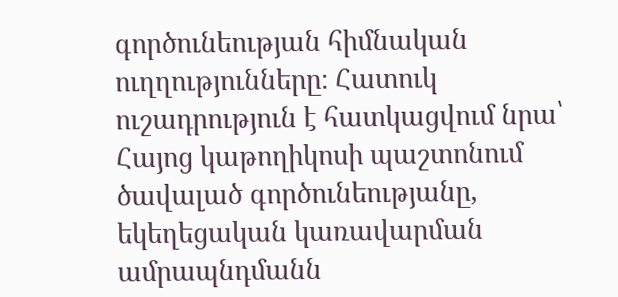գործունեության հիմնական ուղղությունները։ Հատուկ ուշադրություն է հատկացվում նրա՝ Հայոց կաթողիկոսի պաշտոնում ծավալած գործունեությանը, եկեղեցական կառավարման ամրապնդմանն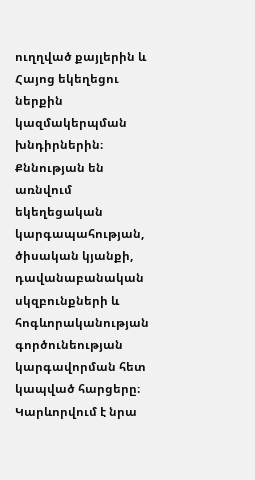ուղղված քայլերին և Հայոց եկեղեցու ներքին կազմակերպման խնդիրներին։ Քննության են առնվում եկեղեցական կարգապահության, ծիսական կյանքի, դավանաբանական սկզբունքների և հոգևորականության գործունեության կարգավորման հետ կապված հարցերը։ Կարևորվում է նրա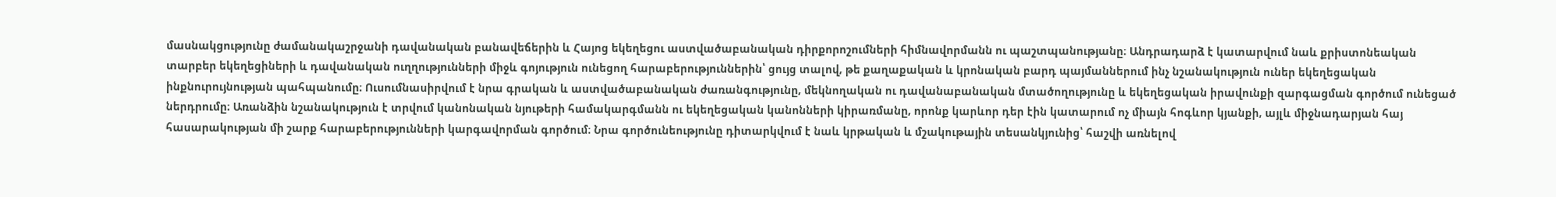մասնակցությունը ժամանակաշրջանի դավանական բանավեճերին և Հայոց եկեղեցու աստվածաբանական դիրքորոշումների հիմնավորմանն ու պաշտպանությանը։ Անդրադարձ է կատարվում նաև քրիստոնեական տարբեր եկեղեցիների և դավանական ուղղությունների միջև գոյություն ունեցող հարաբերություններին՝ ցույց տալով, թե քաղաքական և կրոնական բարդ պայմաններում ինչ նշանակություն ուներ եկեղեցական ինքնուրույնության պահպանումը։ Ուսումնասիրվում է նրա գրական և աստվածաբանական ժառանգությունը, մեկնողական ու դավանաբանական մտածողությունը և եկեղեցական իրավունքի զարգացման գործում ունեցած ներդրումը։ Առանձին նշանակություն է տրվում կանոնական նյութերի համակարգմանն ու եկեղեցական կանոնների կիրառմանը, որոնք կարևոր դեր էին կատարում ոչ միայն հոգևոր կյանքի, այլև միջնադարյան հայ հասարակության մի շարք հարաբերությունների կարգավորման գործում։ Նրա գործունեությունը դիտարկվում է նաև կրթական և մշակութային տեսանկյունից՝ հաշվի առնելով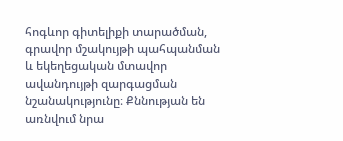հոգևոր գիտելիքի տարածման, գրավոր մշակույթի պահպանման և եկեղեցական մտավոր ավանդույթի զարգացման նշանակությունը։ Քննության են առնվում նրա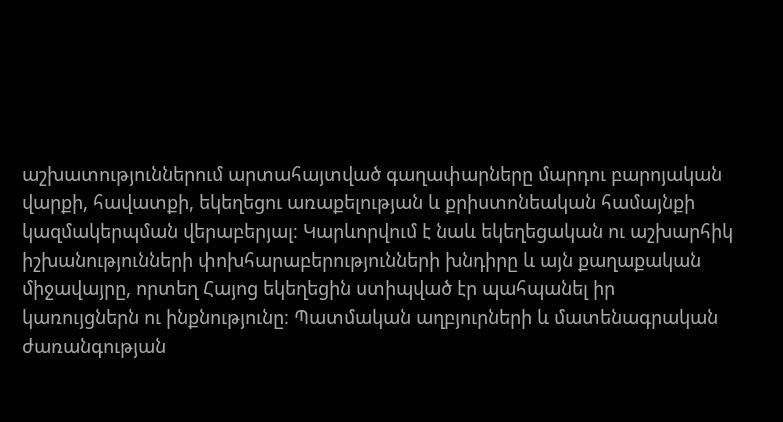աշխատություններում արտահայտված գաղափարները մարդու բարոյական վարքի, հավատքի, եկեղեցու առաքելության և քրիստոնեական համայնքի կազմակերպման վերաբերյալ։ Կարևորվում է նաև եկեղեցական ու աշխարհիկ իշխանությունների փոխհարաբերությունների խնդիրը և այն քաղաքական միջավայրը, որտեղ Հայոց եկեղեցին ստիպված էր պահպանել իր կառույցներն ու ինքնությունը։ Պատմական աղբյուրների և մատենագրական ժառանգության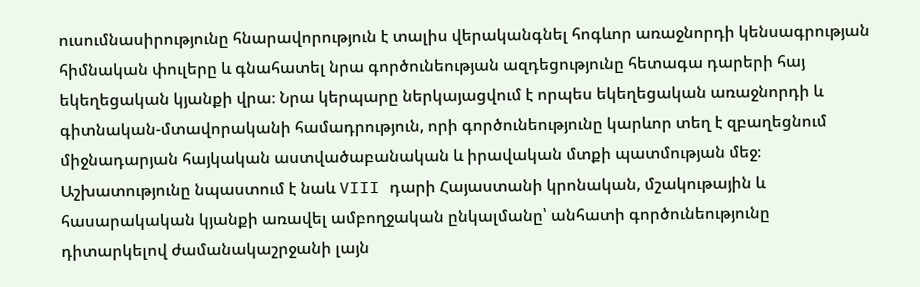ուսումնասիրությունը հնարավորություն է տալիս վերականգնել հոգևոր առաջնորդի կենսագրության հիմնական փուլերը և գնահատել նրա գործունեության ազդեցությունը հետագա դարերի հայ եկեղեցական կյանքի վրա։ Նրա կերպարը ներկայացվում է որպես եկեղեցական առաջնորդի և գիտնական-մտավորականի համադրություն, որի գործունեությունը կարևոր տեղ է զբաղեցնում միջնադարյան հայկական աստվածաբանական և իրավական մտքի պատմության մեջ։ Աշխատությունը նպաստում է նաև VIII դարի Հայաստանի կրոնական, մշակութային և հասարակական կյանքի առավել ամբողջական ընկալմանը՝ անհատի գործունեությունը դիտարկելով ժամանակաշրջանի լայն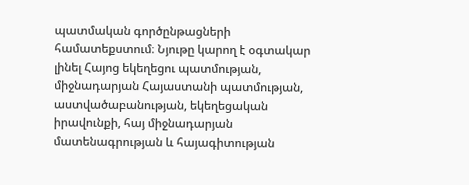պատմական գործընթացների համատեքստում։ Նյութը կարող է օգտակար լինել Հայոց եկեղեցու պատմության, միջնադարյան Հայաստանի պատմության, աստվածաբանության, եկեղեցական իրավունքի, հայ միջնադարյան մատենագրության և հայագիտության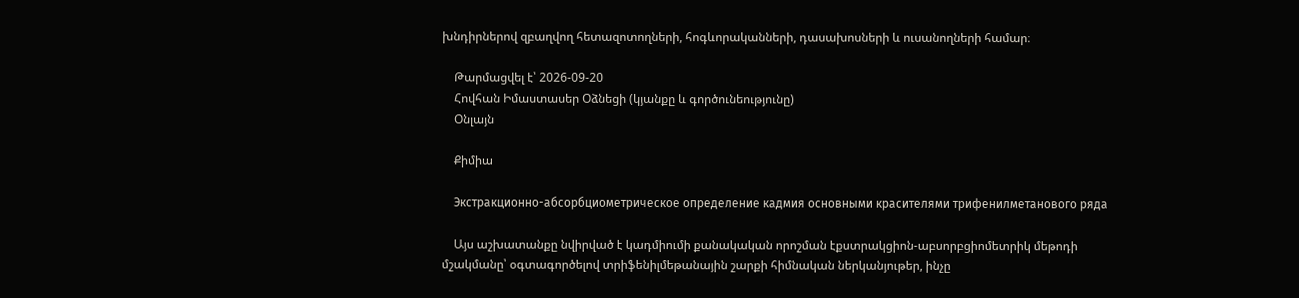խնդիրներով զբաղվող հետազոտողների, հոգևորականների, դասախոսների և ուսանողների համար։

    Թարմացվել է՝ 2026-09-20
    Հովհան Իմաստասեր Օձնեցի (կյանքը և գործունեությունը)
    Օնլայն

    Քիմիա

    Экстракционно-абсорбциометрическое определение кадмия основными красителями трифенилметанового ряда

    Այս աշխատանքը նվիրված է կադմիումի քանակական որոշման էքստրակցիոն-աբսորբցիոմետրիկ մեթոդի մշակմանը՝ օգտագործելով տրիֆենիլմեթանային շարքի հիմնական ներկանյութեր, ինչը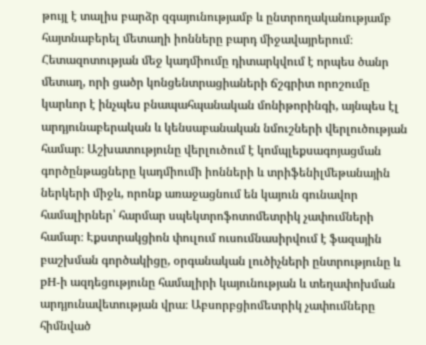թույլ է տալիս բարձր զգայունությամբ և ընտրողականությամբ հայտնաբերել մետաղի իոնները բարդ միջավայրերում։ Հետազոտության մեջ կադմիումը դիտարկվում է որպես ծանր մետաղ, որի ցածր կոնցենտրացիաների ճշգրիտ որոշումը կարևոր է ինչպես բնապահպանական մոնիթորինգի, այնպես էլ արդյունաբերական և կենսաբանական նմուշների վերլուծության համար։ Աշխատությունը վերլուծում է կոմպլեքսագոյացման գործընթացները կադմիումի իոնների և տրիֆենիլմեթանային ներկերի միջև, որոնք առաջացնում են կայուն գունավոր համալիրներ՝ հարմար սպեկտրոֆոտոմետրիկ չափումների համար։ Էքստրակցիոն փուլում ուսումնասիրվում է ֆազային բաշխման գործակիցը, օրգանական լուծիչների ընտրությունը և pH-ի ազդեցությունը համալիրի կայունության և տեղափոխման արդյունավետության վրա։ Աբսորբցիոմետրիկ չափումները հիմնված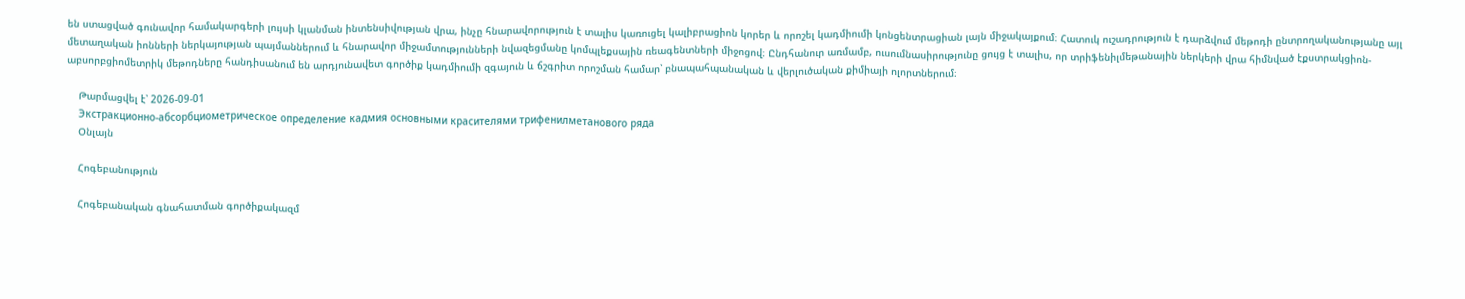են ստացված գունավոր համակարգերի լույսի կլանման ինտենսիվության վրա, ինչը հնարավորություն է տալիս կառուցել կալիբրացիոն կորեր և որոշել կադմիումի կոնցենտրացիան լայն միջակայքում։ Հատուկ ուշադրություն է դարձվում մեթոդի ընտրողականությանը այլ մետաղական իոնների ներկայության պայմաններում և հնարավոր միջամտությունների նվազեցմանը կոմպլեքսային ռեագենտների միջոցով։ Ընդհանուր առմամբ, ուսումնասիրությունը ցույց է տալիս, որ տրիֆենիլմեթանային ներկերի վրա հիմնված էքստրակցիոն-աբսորբցիոմետրիկ մեթոդները հանդիսանում են արդյունավետ գործիք կադմիումի զգայուն և ճշգրիտ որոշման համար՝ բնապահպանական և վերլուծական քիմիայի ոլորտներում։

    Թարմացվել է՝ 2026-09-01
    Экстракционно-абсорбциометрическое определение кадмия основными красителями трифенилметанового ряда
    Օնլայն

    Հոգեբանություն

    Հոգեբանական գնահատման գործիքակազմ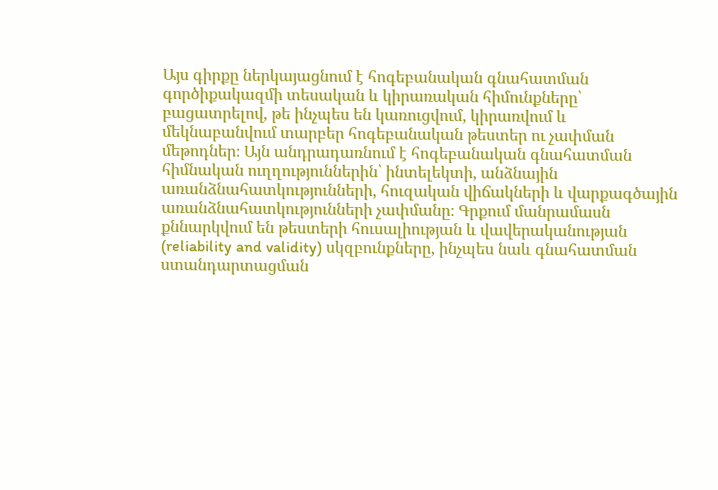Այս գիրքը ներկայացնում է հոգեբանական գնահատման գործիքակազմի տեսական և կիրառական հիմունքները՝ բացատրելով, թե ինչպես են կառուցվում, կիրառվում և մեկնաբանվում տարբեր հոգեբանական թեստեր ու չափման մեթոդներ։ Այն անդրադառնում է հոգեբանական գնահատման հիմնական ուղղություններին՝ ինտելեկտի, անձնային առանձնահատկությունների, հուզական վիճակների և վարքագծային առանձնահատկությունների չափմանը։ Գրքում մանրամասն քննարկվում են թեստերի հուսալիության և վավերականության (reliability and validity) սկզբունքները, ինչպես նաև գնահատման ստանդարտացման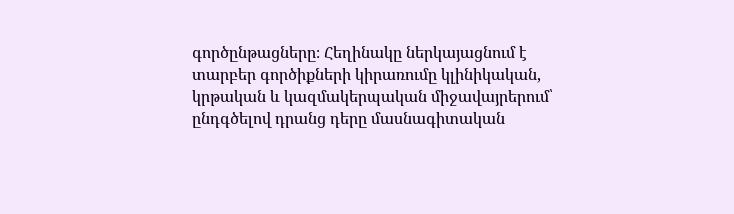գործընթացները։ Հեղինակը ներկայացնում է տարբեր գործիքների կիրառումը կլինիկական, կրթական և կազմակերպական միջավայրերում՝ ընդգծելով դրանց դերը մասնագիտական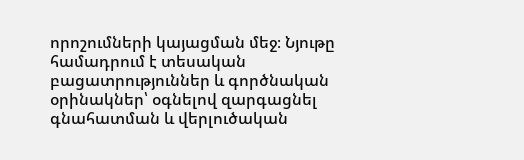որոշումների կայացման մեջ։ Նյութը համադրում է տեսական բացատրություններ և գործնական օրինակներ՝ օգնելով զարգացնել գնահատման և վերլուծական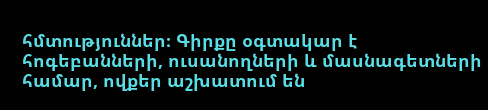հմտություններ։ Գիրքը օգտակար է հոգեբանների, ուսանողների և մասնագետների համար, ովքեր աշխատում են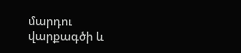մարդու վարքագծի և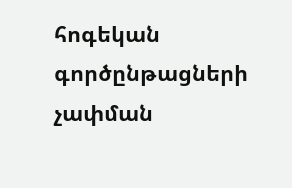հոգեկան գործընթացների չափման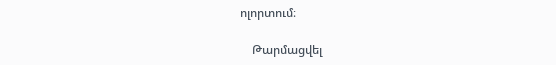ոլորտում։

    Թարմացվել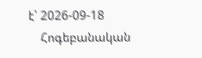է՝ 2026-09-18
    Հոգեբանական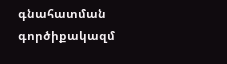գնահատման գործիքակազմ